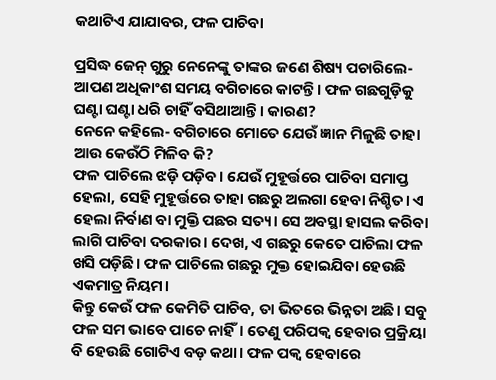କଥାଟିଏ ଯାଯାବର, ଫଳ ପାଚିବା

ପ୍ରସିଦ୍ଧ ଜେନ୍‌ ଗୁରୁ ନେନେଙ୍କୁ ତାଙ୍କର ଜଣେ ଶି‌‌ଷ୍ୟ ପଚାରିଲେ- ଆପଣ ଅଧିକାଂଶ ସମୟ ବଗିଚାରେ କାଟନ୍ତି। ଫଳ ଗଛଗୁଡ଼ିକୁ ଘଣ୍ଟା ଘଣ୍ଟା ଧରି ଚାହିଁ ବସିଥାଆନ୍ତି। କାରଣ?
ନେନେ କହିଲେ- ବଗିଚାରେ ମୋତେ ଯେଉଁ ଜ୍ଞାନ ମିଳୁଛି ତାହା ଆଉ କେଉଁଠି ମିଳିବ କି?
ଫଳ ପାଚିଲେ ଝଡ଼ି ପଡ଼ିବ। ଯେଉଁ ମୁହୂର୍ତ୍ତରେ ପାଚିବା ସମାପ୍ତ ହେଲା, ସେହି ମୁହୂର୍ତ୍ତରେ ତାହା ଗଛରୁ ଅଲଗା ହେବା ନିଶ୍ଚିତ। ଏ ହେଲା ନିର୍ବାଣ ବା ମୁକ୍ତି ପଛର ସତ୍ୟ। ସେ ଅବସ୍ଥା ହାସଲ କରିବା ଲାଗି ପାଚିବା ଦରକାର। ଦେଖ, ଏ ଗଛରୁ କେତେ ପାଚିଲା ଫଳ ଖସି ପଡ଼ିଛି। ଫଳ ପାଚିଲେ ଗଛରୁ ମୁକ୍ତ ହୋଇଯିବା ହେଉଛି ଏକମାତ୍ର ନିୟମ।
କିନ୍ତୁ କେଉଁ ଫଳ କେମିତି ପାଚିବ, ତା ଭିତରେ ଭିନ୍ନତା ଅଛି। ସବୁ ଫଳ ସମ ଭାବେ ପାଚେ ନାହିଁ। ତେଣୁ ପରିପକ୍ବ ହେବାର ପ୍ରକ୍ରିୟା ବି ହେଉଛି ଗୋଟିଏ ବଡ଼ କଥା। ଫଳ ପକ୍ବ ହେବାରେ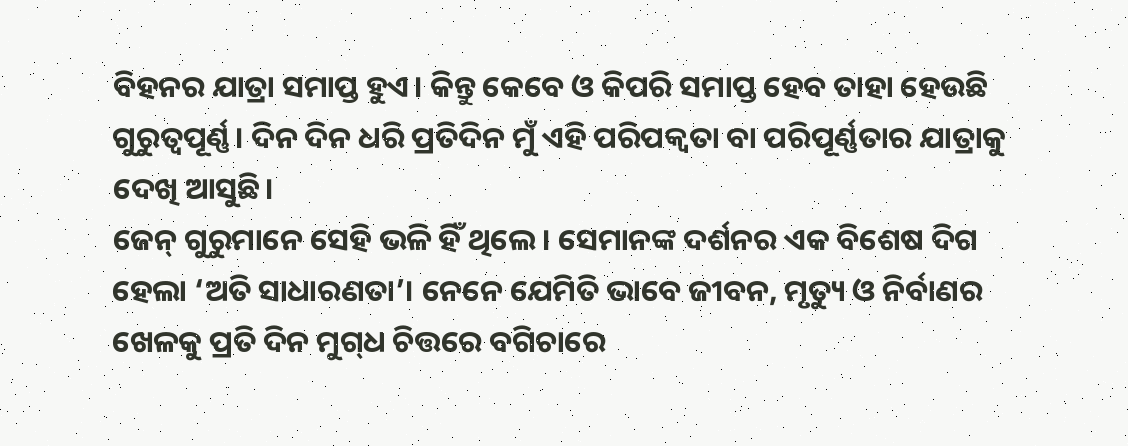ବିହନର ଯାତ୍ରା ସମା‌ପ୍ତ ହୁଏ। କିନ୍ତୁ କେବେ ଓ କିପରି ସମାପ୍ତ ହେବ ତାହା ହେଉଛି ଗୁରୁତ୍ବପୂର୍ଣ୍ଣ। ଦିନ ଦିନ ଧରି ପ୍ରତିଦିନ ମୁଁ ଏହି ପରିପକ୍ବତା ବା ପରିପୂର୍ଣ୍ଣତାର ଯାତ୍ରାକୁ ଦେଖି ଆସୁଛି।
ଜେନ୍‌ ଗୁରୁମାନେ ସେହି ଭଳି ହିଁ ଥିଲେ। ସେମାନଙ୍କ ଦର୍ଶନର ଏକ ବିଶେଷ ଦିଗ ହେଲା ‘ଅତି ସାଧାରଣତା’। ନେନେ ଯେମିତି ଭାବେ ଜୀବନ, ମୃତ୍ୟୁ ଓ ନିର୍ବାଣର ଖେଳକୁ ପ୍ରତି ଦିନ ମୁଗ୍‌ଧ ଚିତ୍ତରେ ବଗିଚାରେ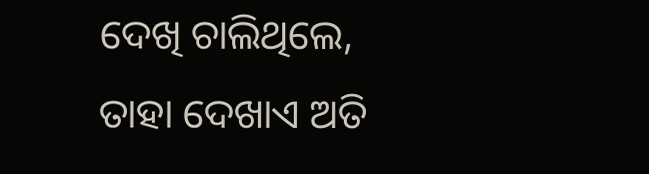ଦେଖି ଚାଲିଥିଲେ, ତାହା ଦେଖାଏ ଅତି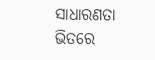ସାଧାରଣତା ଭିତରେ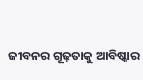ଜୀବନର ଗୂଢ଼ତାକୁ ଆବିଷ୍କାର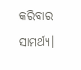କରିବାର ସାମର୍ଥ୍ୟ।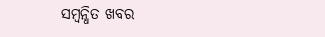ସମ୍ବନ୍ଧିତ ଖବର